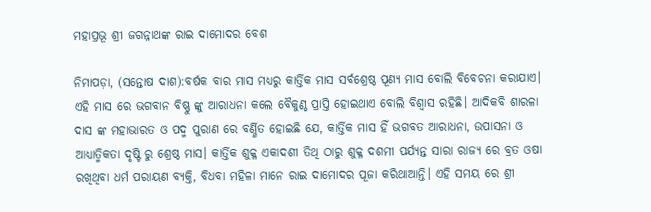ମହାପ୍ରଭୂ ଶ୍ରୀ ଜଗନ୍ନାଥଙ୍କ ରାଇ ଦାମୋଦର ବେଶ

ନିମାପଡ଼ା, (ସନ୍ତୋଷ ଦାଶ):ବର୍ଷକ ବାର ମାସ ମଧ୍ୟରୁ କାର୍ତ୍ତିକ ମାସ ସର୍ବଶ୍ରେଷ୍ଠ ପୂଣ୍ୟ ମାସ ବୋଲି ବିବେଚନା କରାଯାଏ। ଏହି ମାସ ରେ ଭଗବାନ ବିଷ୍ଣୁ ଙ୍କୁ ଆରାଧନା କଲେ ବୈକୁଣ୍ଠ ପ୍ରାପ୍ତି ହୋଇଥାଏ ବୋଲି ବିଶ୍ୱାସ ରହିଛି। ଆଦିକବି ଶାରଳା ଦାସ ଙ୍କ ମହାଭାରତ ଓ ପଦ୍ମ ପୁରାଣ ରେ ବର୍ଣ୍ଣିତ ହୋଇଛି ଯେ, କାର୍ତ୍ତିକ ମାସ ହିଁ ଭଗବତ ଆରାଧନା, ଉପାସନା ଓ ଆଧ୍ୟାତ୍ମିକତା ଦୃଷ୍ଟି ରୁ ଶ୍ରେଷ୍ଠ ମାସ। କାର୍ତ୍ତିକ ଶୁକ୍ଳ ଏକାଦଶୀ ତିଥି ଠାରୁ ଶୁକ୍ଳ ଦଶମୀ ପର୍ଯ୍ୟନ୍ତ ସାରା ରାଜ୍ୟ ରେ ବ୍ରତ ଓଷା ରଖିଥିବା ଧର୍ମ ପରାୟଣ ବ୍ୟକ୍ତି, ବିଧବା ମହିଳା ମାନେ ରାଇ ଦାମୋଦର ପୂଜା କରିଥାଆନ୍ତି। ଏହି ସମୟ ରେ ଶ୍ରୀ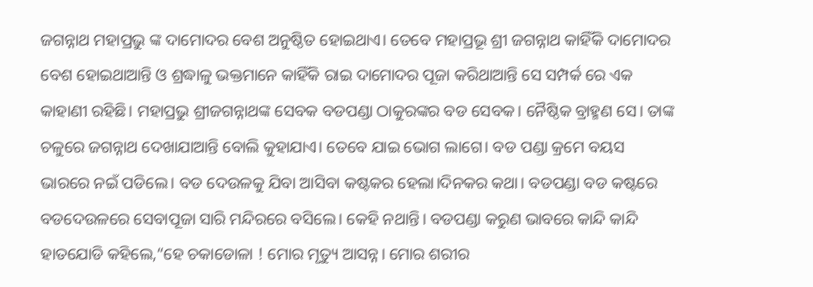ଜଗନ୍ନାଥ ମହାପ୍ରଭୁ ଙ୍କ ଦାମୋଦର ବେଶ ଅନୁଷ୍ଠିତ ହୋଇଥାଏ। ତେବେ ମହାପ୍ରଭୂ ଶ୍ରୀ ଜଗନ୍ନାଥ କାହିଁକି ଦାମୋଦର ବେଶ ହୋଇଥାଆନ୍ତି ଓ ଶ୍ରଦ୍ଧାଳୁ ଭକ୍ତମାନେ କାହିଁକି ରାଇ ଦାମୋଦର ପୂଜା କରିଥାଆନ୍ତି ସେ ସମ୍ପର୍କ ରେ ଏକ କାହାଣୀ ରହିଛି। ମହାପ୍ରଭୁ ଶ୍ରୀଜଗନ୍ନାଥଙ୍କ ସେବକ ବଡପଣ୍ଡା ଠାକୁରଙ୍କର ବଡ ସେବକ। ନୈଷ୍ଠିକ ବ୍ରାହ୍ମଣ ସେ। ତାଙ୍କ ଚଳୁରେ ଜଗନ୍ନାଥ ଦେଖାଯାଆନ୍ତି ବୋଲି କୁହାଯାଏ। ତେବେ ଯାଇ ଭୋଗ ଲାଗେ। ବଡ ପଣ୍ଡା କ୍ରମେ ବୟସ ଭାରରେ ନଇଁ ପଡିଲେ। ବଡ ଦେଉଳକୁ ଯିବା ଆସିବା କଷ୍ଟକର ହେଲା।ଦିନକର କଥା। ବଡପଣ୍ଡା ବଡ କଷ୍ଟରେ ବଡଦେଉଳରେ ସେବାପୂଜା ସାରି ମନ୍ଦିରରେ ବସିଲେ। କେହି ନଥାନ୍ତି। ବଡପଣ୍ଡା କରୁଣ ଭାବରେ କାନ୍ଦି କାନ୍ଦି ହାତଯୋଡି କହିଲେ,“ହେ ଚକାଡୋଳା ! ମୋର ମୃତ୍ୟୁ ଆସନ୍ନ। ମୋର ଶରୀର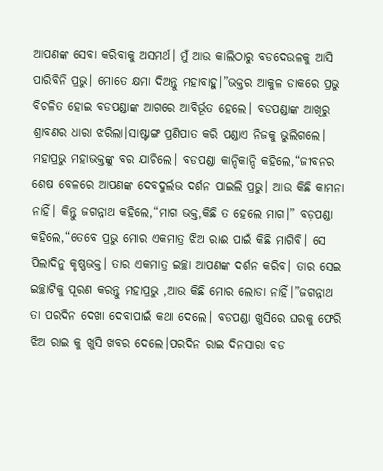ଆପଣଙ୍କ ସେବା କରିବାକୁ ଅସମର୍ଥ। ମୁଁ ଆଉ କାଲିଠାରୁ ବଡଦେଉଳକୁ ଆସି ପାରିବିନି ପ୍ରଭୁ। ମୋତେ କ୍ଷମା ଦିଅନ୍ତୁ ମହାବାହୁ।”ଭକ୍ତର ଆକୁଳ ଡାକରେ ପ୍ରଭୁ ବିଚଳିତ ହୋଇ ବଡପଣ୍ଡାଙ୍କ ଆଗରେ ଆବିର୍ଭୂତ ହେଲେ। ବଡପଣ୍ଡାଙ୍କ ଆଖିରୁ ଶ୍ରାବଣର ଧାରା ଝରିଲା।ସାଷ୍ଟାଙ୍ଗ ପ୍ରଣିପାତ କରି ପଣ୍ଡାଏ ନିଜକୁ ଭୁଲିଗଲେ। ମହାପ୍ରଭୁ ମହାଭକ୍ତଙ୍କୁ ବର ଯାଚିଲେ। ବଡପଣ୍ଡା କାନ୍ଦିକାନ୍ଦି କହିଲେ,“ଜୀବନର ଶେଷ ବେଳରେ ଆପଣଙ୍କ ଦେବଦୁର୍ଲଭ ଦର୍ଶନ ପାଇଲି ପ୍ରଭୁ। ଆଉ କିଛି କାମନା ନାହିଁ। କିନ୍ତୁ ଜଗନ୍ନାଥ କହିଲେ,“ମାଗ ଭକ୍ତ,କିଛି ତ ହେଲେ ମାଗ।” ବଡ଼ପଣ୍ଡା କହିଲେ,“ତେବେ ପ୍ରଭୁ ମୋର ଏକମାତ୍ର ଝିଅ ରାଈ ପାଇଁ କିଛି ମାଗିବି। ସେ ପିଲାଦିନୁ କୃଷ୍ଣଭକ୍ତ। ତାର ଏକମାତ୍ର ଇଚ୍ଛା ଆପଣଙ୍କ ଦର୍ଶନ କରିବ। ତାର ସେଇ ଇଚ୍ଛାଟିକୁ ପୂରଣ କରନ୍ତୁ ମହାପ୍ରଭୁ ,ଆଉ କିଛି ମୋର ଲୋଡା ନାହିଁ।”ଜଗନ୍ନାଥ ତା ପରଦିନ ଦେଖା ଦେବାପାଇଁ କଥା ଦେଲେ। ବଡପଣ୍ଡା ଖୁସିରେ ଘରକୁ ଫେରି ଝିଅ ରାଇ କୁ ଖୁସି ଖବର ଦେଲେ।ପରଦିନ ରାଇ ଦିନସାରା ବଡ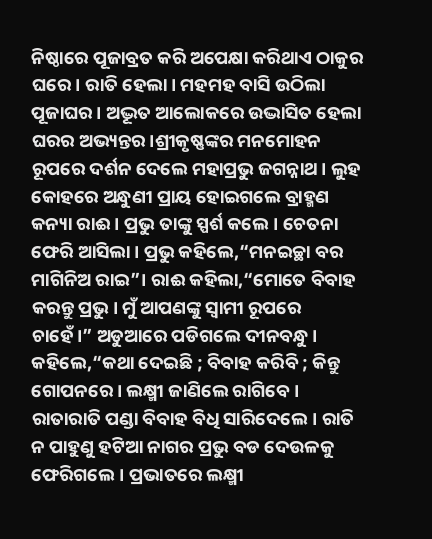ନିଷ୍ଠାରେ ପୂଜାବ୍ରତ କରି ଅପେକ୍ଷା କରିଥାଏ ଠାକୁର ଘରେ। ରାତି ହେଲା। ମହମହ ବାସି ଉଠିଲା ପୂଜାଘର। ଅଦ୍ଭୂତ ଆଲୋକରେ ଉଦ୍ଭାସିତ ହେଲା ଘରର ଅଭ୍ୟନ୍ତର।ଶ୍ରୀକୃଷ୍ଣଙ୍କର ମନମୋହନ ରୂପରେ ଦର୍ଶନ ଦେଲେ ମହାପ୍ରଭୁ ଜଗନ୍ନାଥ। ଲୁହ କୋହରେ ଅନ୍ଧୁଣୀ ପ୍ରାୟ ହୋଇଗଲେ ବ୍ରାହ୍ମଣ କନ୍ୟା ରାଈ। ପ୍ରଭୁ ତାଙ୍କୁ ସ୍ପର୍ଶ କଲେ। ଚେତନା ଫେରି ଆସିଲା। ପ୍ରଭୁ କହିଲେ,“ମନଇଚ୍ଛା ବର ମାଗିନିଅ ରାଇ”। ରାଈ କହିଲା,“ମୋତେ ବିବାହ କରନ୍ତୁ ପ୍ରଭୁ। ମୁଁ ଆପଣଙ୍କୁ ସ୍ବାମୀ ରୂପରେ ଚାହେଁ।” ଅଡୁଆରେ ପଡିଗଲେ ଦୀନବନ୍ଧୁ। କହିଲେ,“କଥା ଦେଇଛି ; ବିବାହ କରିବି ; କିନ୍ତୁ ଗୋପନରେ। ଲକ୍ଷ୍ମୀ ଜାଣିଲେ ରାଗିବେ। ରାତାରାତି ପଣ୍ଡା ବିବାହ ବିଧି ସାରିଦେଲେ। ରାତି ନ ପାହୁଣୁ ହଟିଆ ନାଗର ପ୍ରଭୁ ବଡ ଦେଉଳକୁ ଫେରିଗଲେ। ପ୍ରଭାତରେ ଲକ୍ଷ୍ମୀ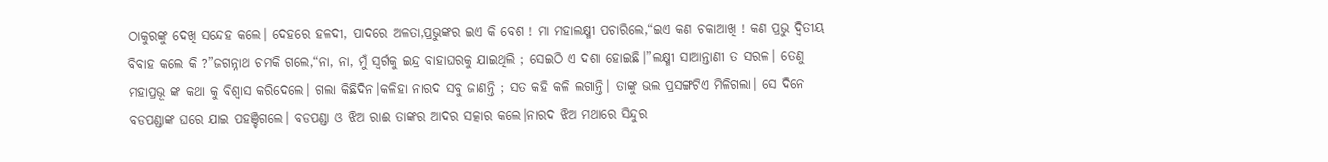ଠାକୁରଙ୍କୁ ଦେଖି ସନ୍ଦେହ କଲେ। ଦେହରେ ହଳଦୀ, ପାଦରେ ଅଳତା,ପ୍ରଭୁଙ୍କର ଇଏ କି ବେଶ ! ମା ମହାଲକ୍ଷ୍ମୀ ପଚାରିଲେ,“ଇଏ କଣ ଚକାଆଖି ! କଣ ପ୍ରଭୁ ଦ୍ବିତୀୟ ବିବାହ କଲେ କି ?”ଜଗନ୍ନାଥ ଚମକି ଗଲେ,“ନା, ନା, ମୁଁ ସ୍ବର୍ଗକୁ ଇନ୍ଦ୍ର ବାହାଘରକୁ ଯାଇଥିଲି ; ସେଇଠି ଏ ଦଶା ହୋଇଛି।”ଲକ୍ଷ୍ମୀ ସାଆନ୍ତାଣୀ ତ ସରଳ। ତେଣୁ ମହାପ୍ରଭୂ ଙ୍କ କଥା କୁ ବିଶ୍ୱାସ କରିଦେଲେ। ଗଲା କିଛିଦିନ।କଳିହା ନାରଦ ସବୁ ଜାଣନ୍ତି ; ସତ କହି କଳି ଲଗାନ୍ତି। ତାଙ୍କୁ ଭଲ ପ୍ରସଙ୍ଗଟିଏ ମିଳିଗଲା। ସେ ଦିନେ ବଡପଣ୍ଡାଙ୍କ ଘରେ ଯାଇ ପହଞ୍ଚିଗଲେ। ବଡପଣ୍ଡା ଓ ଝିଅ ରାଈ ତାଙ୍କର ଆଦର ସତ୍କାର କଲେ।ନାରଦ ଝିଅ ମଥାରେ ସିନ୍ଦୁର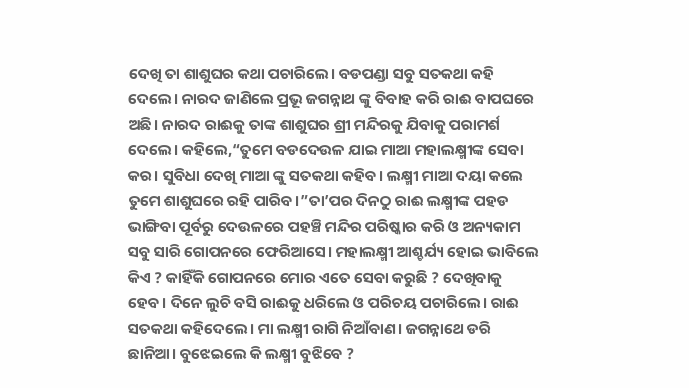ଦେଖି ତା ଶାଶୁଘର କଥା ପଚାରିଲେ। ବଡପଣ୍ଡା ସବୁ ସତକଥା କହି ଦେଲେ। ନାରଦ ଜାଣିଲେ ପ୍ରଭୂ ଜଗନ୍ନାଥ ଙ୍କୁ ବିବାହ କରି ରାଈ ବାପଘରେ ଅଛି। ନାରଦ ରାଈକୁ ତାଙ୍କ ଶାଶୁଘର ଶ୍ରୀ ମନ୍ଦିରକୁ ଯିବାକୁ ପରାମର୍ଶ ଦେଲେ। କହିଲେ,“ତୁମେ ବଡଦେଉଳ ଯାଇ ମାଆ ମହାଲକ୍ଷ୍ମୀଙ୍କ ସେବା କର। ସୁବିଧା ଦେଖି ମାଆ ଙ୍କୁ ସତକଥା କହିବ। ଲକ୍ଷ୍ମୀ ମାଆ ଦୟା କଲେ ତୁମେ ଶାଶୁଘରେ ରହି ପାରିବ।”ତା’ପର ଦିନଠୁ ରାଈ ଲକ୍ଷ୍ମୀଙ୍କ ପହଡ ଭାଙ୍ଗିବା ପୂର୍ବରୁ ଦେଉଳରେ ପହଞ୍ଚି ମନ୍ଦିର ପରିଷ୍କାର କରି ଓ ଅନ୍ୟକାମ ସବୁ ସାରି ଗୋପନରେ ଫେରିଆସେ। ମହାଲକ୍ଷ୍ମୀ ଆଶ୍ଚର୍ଯ୍ୟ ହୋଇ ଭାବିଲେ କିଏ ? କାହିଁକି ଗୋପନରେ ମୋର ଏତେ ସେବା କରୁଛି ? ଦେଖିବାକୁ ହେବ। ଦିନେ ଲୁଚି ବସି ରାଈକୁ ଧରିଲେ ଓ ପରିଚୟ ପଚାରିଲେ। ରାଈ ସତକଥା କହିଦେଲେ। ମା ଲକ୍ଷ୍ମୀ ରାଗି ନିଆଁବାଣ। ଜଗନ୍ନାଥେ ଡରି ଛାନିଆ। ବୁଝେଇଲେ କି ଲକ୍ଷ୍ମୀ ବୁଝିବେ ?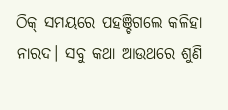ଠିକ୍ ସମୟରେ ପହଞ୍ଚିଗଲେ କଳିହା ନାରଦ। ସବୁ କଥା ଆଉଥରେ ଶୁଣି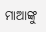ମାଆଙ୍କୁ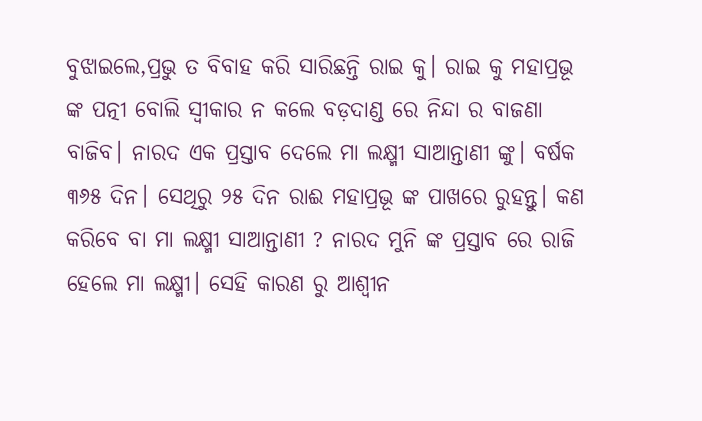ବୁଝାଇଲେ,ପ୍ରଭୁ ତ ବିବାହ କରି ସାରିଛନ୍ତି ରାଇ କୁ। ରାଇ କୁ ମହାପ୍ରଭୂ ଙ୍କ ପତ୍ନୀ ବୋଲି ସ୍ବୀକାର ନ କଲେ ବଡ଼ଦାଣ୍ଡ ରେ ନିନ୍ଦା ର ବାଜଣା ବାଜିବ। ନାରଦ ଏକ ପ୍ରସ୍ତାବ ଦେଲେ ମା ଲକ୍ଷ୍ମୀ ସାଆନ୍ତାଣୀ ଙ୍କୁ। ବର୍ଷକ ୩୬୫ ଦିନ। ସେଥିରୁ ୨୫ ଦିନ ରାଈ ମହାପ୍ରଭୂ ଙ୍କ ପାଖରେ ରୁହନ୍ତୁ। କଣ କରିବେ ବା ମା ଲକ୍ଷ୍ମୀ ସାଆନ୍ତାଣୀ ? ନାରଦ ମୁନି ଙ୍କ ପ୍ରସ୍ତାବ ରେ ରାଜି ହେଲେ ମା ଲକ୍ଷ୍ମୀ। ସେହି କାରଣ ରୁ ଆଶ୍ବୀନ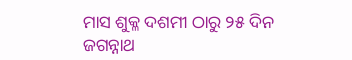ମାସ ଶୁକ୍ଳ ଦଶମୀ ଠାରୁ ୨୫ ଦିନ ଜଗନ୍ନାଥ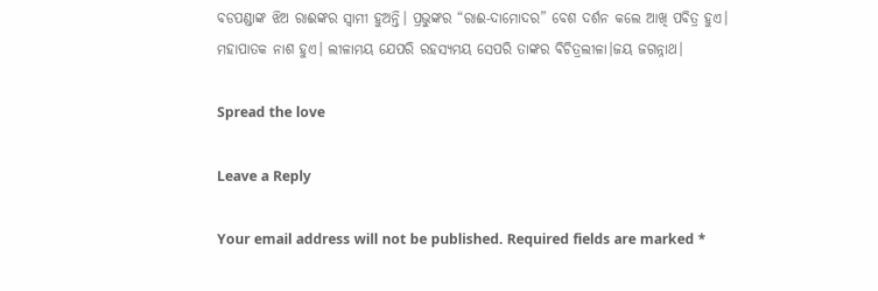ବଡପଣ୍ଡାଙ୍କ ଝିଅ ରାଈଙ୍କର ସ୍ବାମୀ ହୁଅନ୍ତି। ପ୍ରଭୁଙ୍କର “ରାଈ-ଦାମୋଦର” ବେଶ ଦର୍ଶନ କଲେ ଆଖି ପବିତ୍ର ହୁଏ। ମହାପାତକ ନାଶ ହୁଏ। ଲୀଳାମୟ ଯେପରି ରହସ୍ୟମୟ ସେପରି ତାଙ୍କର ବିଚିତ୍ରଲୀଳା।ଜୟ ଜଗନ୍ନାଥ।

Spread the love

Leave a Reply

Your email address will not be published. Required fields are marked *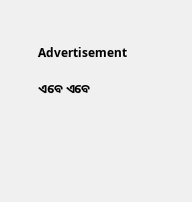Advertisement

ଏବେ ଏବେ